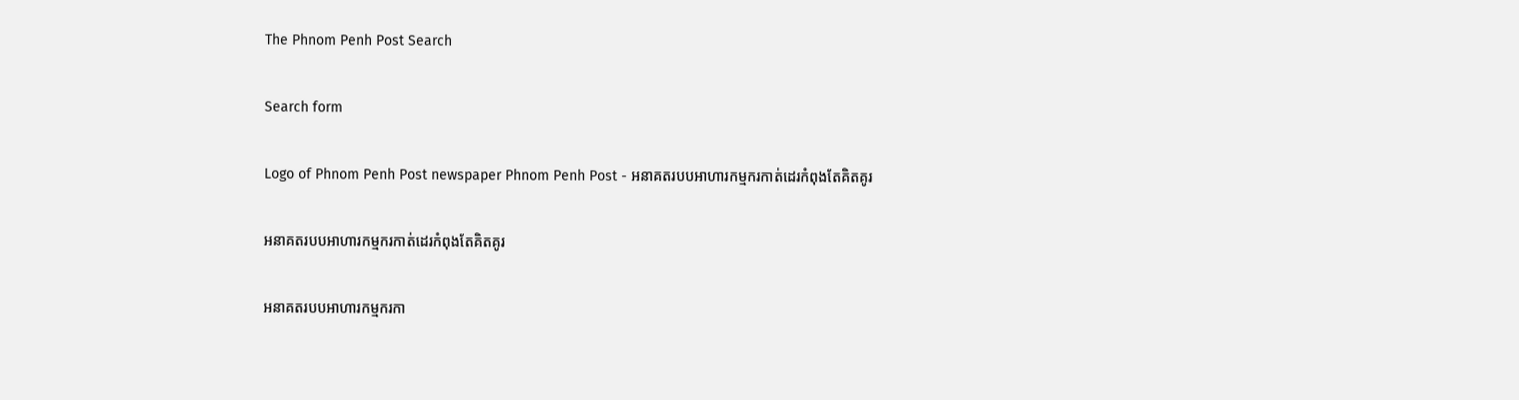The Phnom Penh Post Search

Search form

Logo of Phnom Penh Post newspaper Phnom Penh Post - អនាគតរបបអាហារកម្មករកាត់ដេរកំពុងតែគិតគូរ

អនាគតរបបអាហារកម្មករកាត់ដេរកំពុងតែគិតគូរ

អនាគតរបបអាហារកម្មករកា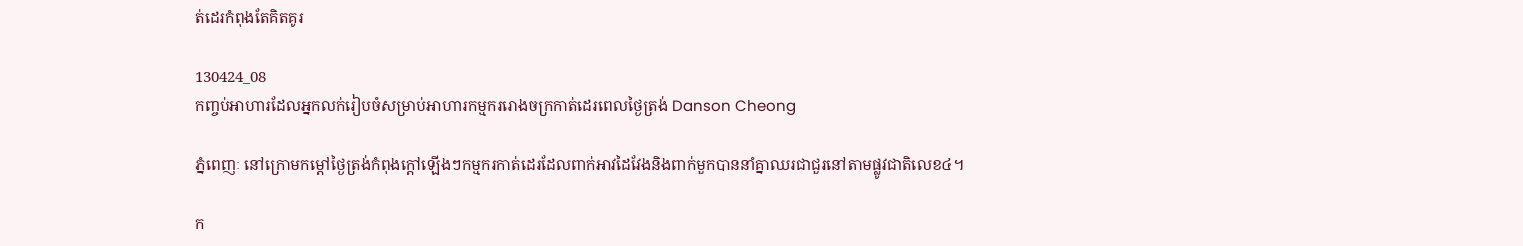ត់ដេរកំពុងតែគិតគូរ

130424_08
កញ្ចប់អាហារដែលអ្នកលក់រៀបចំសម្រាប់អាហារកម្មកររោងចក្រកាត់ដេរពេលថ្ងៃត្រង់ Danson Cheong

ភ្នំពេញៈ នៅក្រោមកម្តៅថ្ងៃត្រង់កំពុងក្តៅឡើងៗកម្មករកាត់ដេរដែលពាក់អាវដៃវែងនិងពាក់មួកបាននាំគ្នាឈរជាជួរនៅតាមផ្លូវជាតិលេខ៤។

ក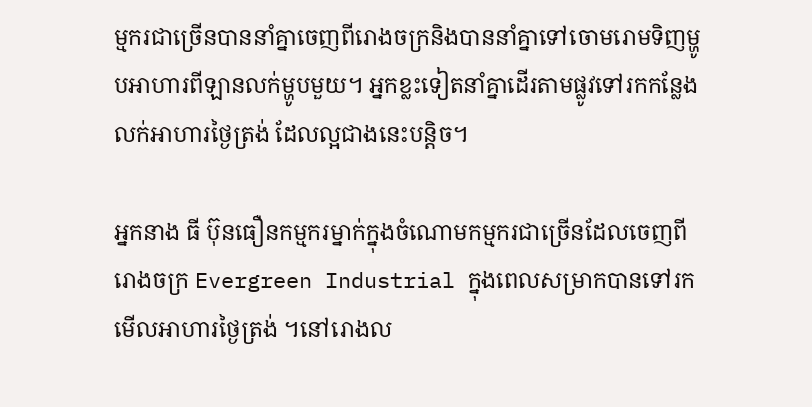ម្មករជាច្រើនបាននាំគ្នាចេញពីរោងចក្រនិងបាននាំគ្នាទៅចោមរោមទិញម្ហូបអាហារពីឡានលក់ម្ហូបមួយ។ អ្នកខ្លះទៀតនាំគ្នាដើរតាមផ្លូវទៅរកកន្លែងលក់អាហារថ្ងៃត្រង់ ដែលល្អជាងនេះបន្តិច។

អ្នកនាង ធី ប៊ុនធឿនកម្មករម្នាក់ក្នុងចំណោមកម្មករជាច្រើនដែលចេញពីរោងចក្រ Evergreen Industrial ក្នុងពេលសម្រាកបានទៅរកមើលអាហារថ្ងៃត្រង់ ។នៅរោងល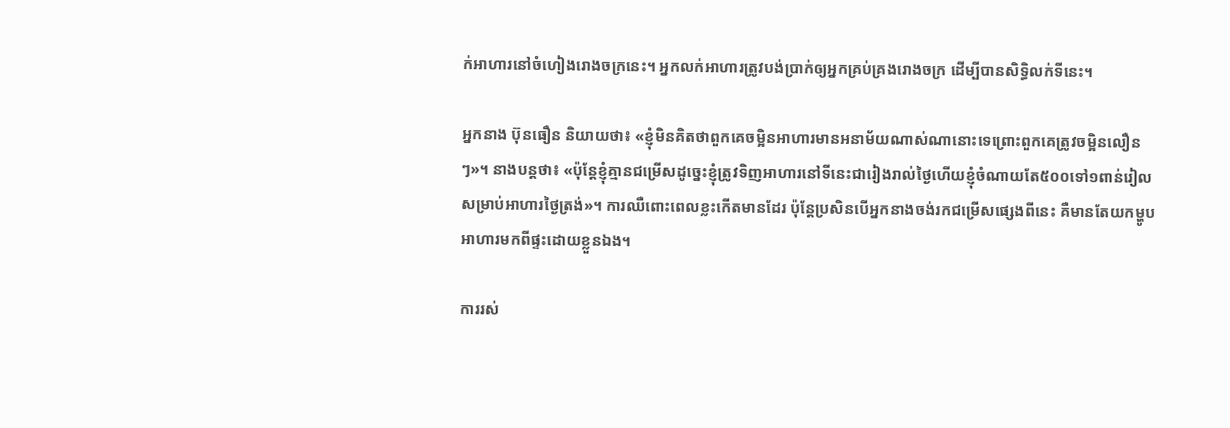ក់អាហារនៅចំហៀងរោងចក្រនេះ។ អ្នកលក់អាហារត្រូវបង់ប្រាក់ឲ្យអ្នកគ្រប់គ្រងរោងចក្រ ដើម្បីបានសិទ្ធិលក់ទីនេះ។

អ្នកនាង ប៊ុនធឿន និយាយថា៖ «ខ្ញុំមិនគិតថាពួកគេចម្អិនអាហារមានអនាម័យណាស់ណានោះទេព្រោះពួកគេត្រូវចម្អិនលឿនៗ»។ នាងបន្តថា៖ «ប៉ុន្តែខ្ញុំគ្មានជម្រើសដូច្នេះខ្ញុំត្រូវទិញអាហារនៅទីនេះជារៀងរាល់ថ្ងៃហើយខ្ញុំចំណាយតែ៥០០ទៅ១ពាន់រៀល សម្រាប់អាហារថ្ងៃត្រង់»។ ការឈឺពោះពេលខ្លះកើតមានដែរ ប៉ុន្តែប្រសិនបើអ្នកនាងចង់រកជម្រើសផ្សេងពីនេះ គឺមានតែយកម្ហូបអាហារមកពីផ្ទះដោយខ្លួនឯង។

ការរស់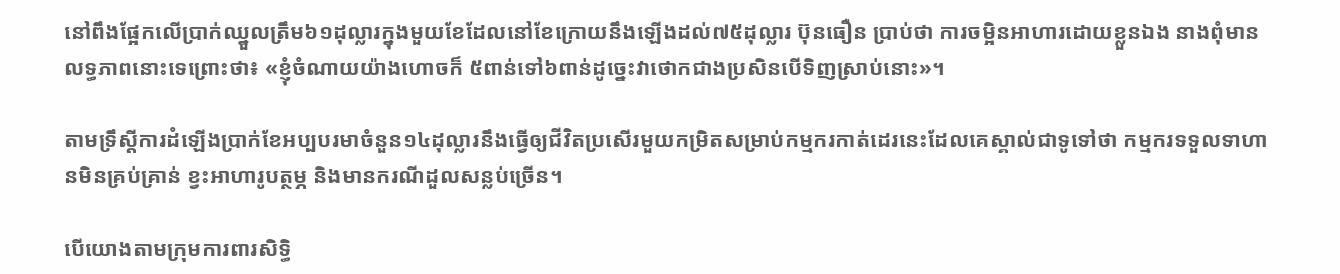នៅពឹងផ្អែកលើប្រាក់ឈ្នួលត្រឹម៦១ដុល្លារក្នុងមួយខែដែលនៅខែក្រោយនឹងឡើងដល់៧៥ដុល្លារ ប៊ុនធឿន ប្រាប់ថា ការចម្អិនអាហារដោយខ្លួនឯង នាងពុំមានលទ្ធភាពនោះទេព្រោះថា៖ «ខ្ញុំចំណាយយ៉ាងហោចក៏ ៥ពាន់ទៅ៦ពាន់ដូច្នេះវាថោកជាងប្រសិនបើទិញស្រាប់នោះ»។

តាមទ្រឹស្តីការដំឡើងប្រាក់ខែអប្បបរមាចំនួន១៤ដុល្លារនឹងធ្វើឲ្យជីវិតប្រសើរមួយកម្រិតសម្រាប់កម្មករកាត់ដេរនេះដែលគេស្គាល់ជាទូទៅថា កម្មករទទួលទាហានមិនគ្រប់គ្រាន់ ខ្វះអាហារូបត្ថម្ភ និងមានករណីដួលសន្លប់ច្រើន។

បើយោងតាមក្រុមការពារសិទ្ធិ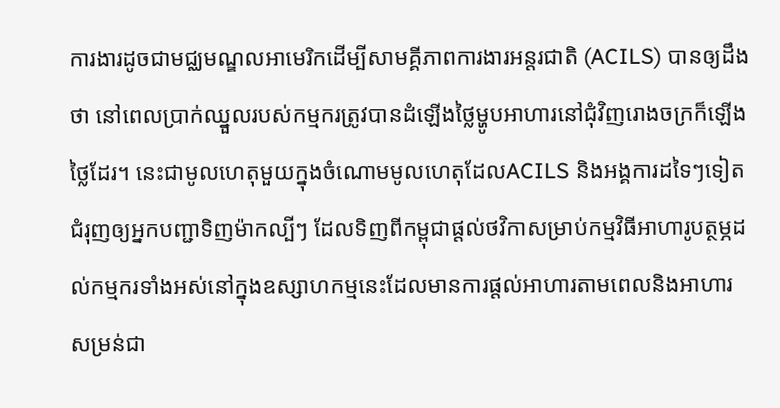ការងារដូចជាមជ្ឈមណ្ឌលអាមេរិកដើម្បីសាមគ្គីភាពការងារអន្តរជាតិ (ACILS) បានឲ្យដឹងថា នៅពេលប្រាក់ឈ្នួលរបស់កម្មករត្រូវបានដំឡើងថ្លៃម្ហូបអាហារនៅជុំវិញរោងចក្រក៏ឡើងថ្លៃដែរ។ នេះជាមូលហេតុមួយក្នុងចំណោមមូលហេតុដែលACILS និងអង្គការដទៃៗទៀតជំរុញឲ្យអ្នកបញ្ជាទិញម៉ាកល្បីៗ ដែលទិញពីកម្ពុជាផ្តល់ថវិកាសម្រាប់កម្មវិធីអាហារូបត្ថម្ភដល់កម្មករទាំងអស់នៅក្នុងឧស្សាហកម្មនេះដែលមានការផ្តល់អាហារតាមពេលនិងអាហារសម្រន់ជា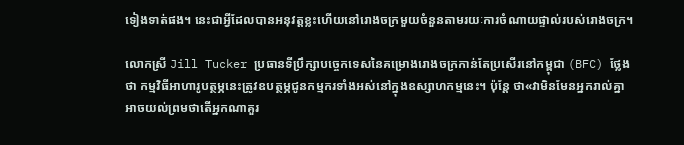ទៀងទាត់ផង។ នេះជាអ្វីដែលបានអនុវត្តខ្លះហើយនៅរោងចក្រមួយចំនួនតាមរយៈការចំណាយផ្ទាល់របស់រោងចក្រ។

លោកស្រី Jill Tucker ប្រធានទីប្រឹក្សាបច្ចេកទេសនៃគម្រោងរោងចក្រកាន់តែប្រសើរនៅកម្ពុជា (BFC) ថ្លែងថា កម្មវិធីអាហារូបត្ថម្ភនេះត្រូវឧបត្ថម្ភជូនកម្មករទាំងអស់នៅក្នុងឧស្សាហកម្មនេះ។ ប៉ុន្តែ ថា«វាមិនមែនអ្នករាល់គ្នាអាចយល់ព្រមថាតើអ្នកណាគួរ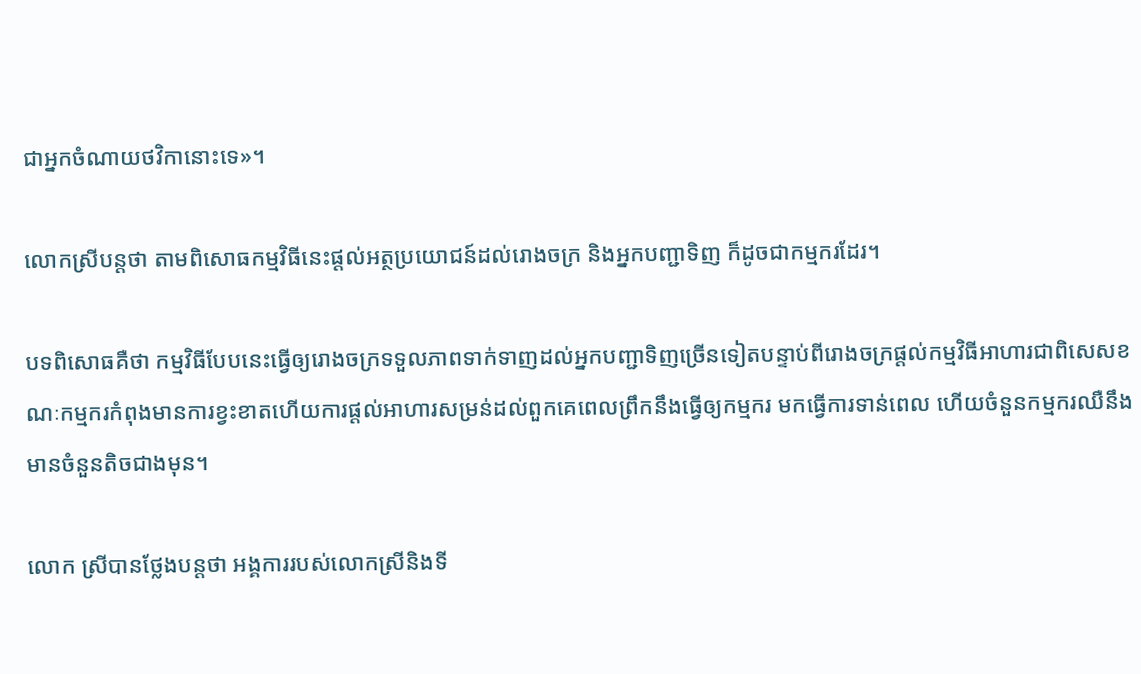ជាអ្នកចំណាយថវិកានោះទេ»។

លោកស្រីបន្តថា តាមពិសោធកម្មវិធីនេះផ្តល់អត្ថប្រយោជន៍ដល់រោងចក្រ និងអ្នកបញ្ជាទិញ ក៏ដូចជាកម្មករដែរ។

បទពិសោធគឺថា កម្មវិធីបែបនេះធ្វើឲ្យរោងចក្រទទួលភាពទាក់ទាញដល់អ្នកបញ្ជាទិញច្រើនទៀតបន្ទាប់ពីរោងចក្រផ្តល់កម្មវិធីអាហារជាពិសេសខណៈកម្មករកំពុងមានការខ្វះខាតហើយការផ្តល់អាហារសម្រន់ដល់ពួកគេពេលព្រឹកនឹងធ្វើឲ្យកម្មករ មកធ្វើការទាន់ពេល ហើយចំនួនកម្មករឈឺនឹងមានចំនួនតិចជាងមុន។

លោក ស្រីបានថ្លែងបន្តថា អង្គការរបស់លោកស្រីនិងទី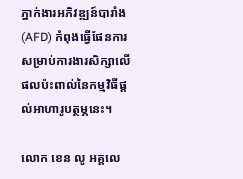ភ្នាក់ងារអភិវឌ្ឍន៍បារាំង (AFD) កំពុងធ្វើផែនការសម្រាប់ការងារសិក្សាលើផលប៉ះពាល់នៃកម្មវិធីផ្តល់អាហារូបត្ថម្ភនេះ។

លោក ខេន លូ អគ្គលេ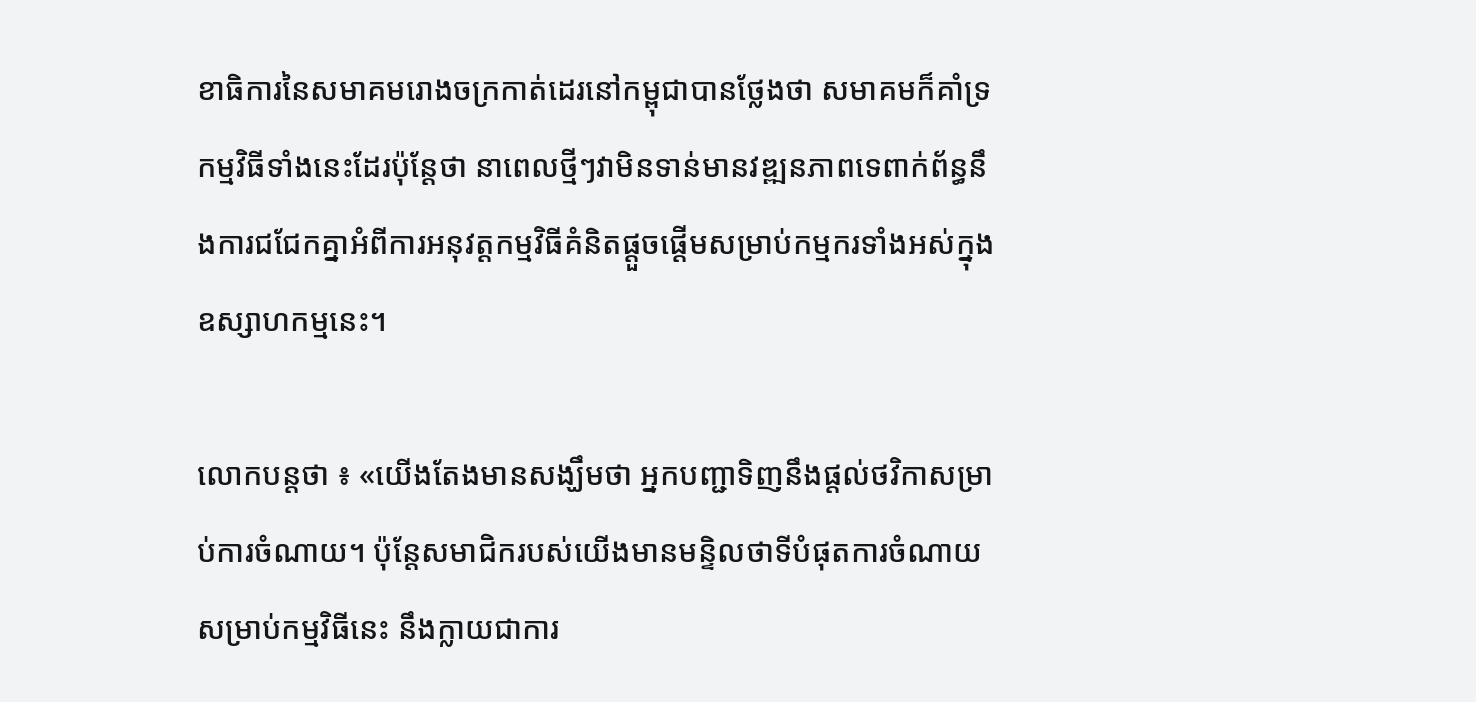ខាធិការនៃសមាគមរោងចក្រកាត់ដេរនៅកម្ពុជាបានថ្លែងថា សមាគមក៏គាំទ្រកម្មវិធីទាំងនេះដែរប៉ុន្តែថា នាពេលថ្មីៗវាមិនទាន់មានវឌ្ឍនភាពទេពាក់ព័ន្ធនឹងការជជែកគ្នាអំពីការអនុវត្តកម្មវិធីគំនិតផ្តួចផ្តើមសម្រាប់កម្មករទាំងអស់ក្នុងឧស្សាហកម្មនេះ។

លោកបន្តថា ៖ «យើងតែងមានសង្ឃឹមថា អ្នកបញ្ជាទិញនឹងផ្តល់ថវិកាសម្រាប់ការចំណាយ។ ប៉ុន្តែសមាជិករបស់យើងមានមន្ទិលថាទីបំផុតការចំណាយសម្រាប់កម្មវិធីនេះ នឹងក្លាយជាការ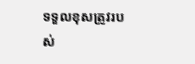ទទួលខុសត្រូវរបស់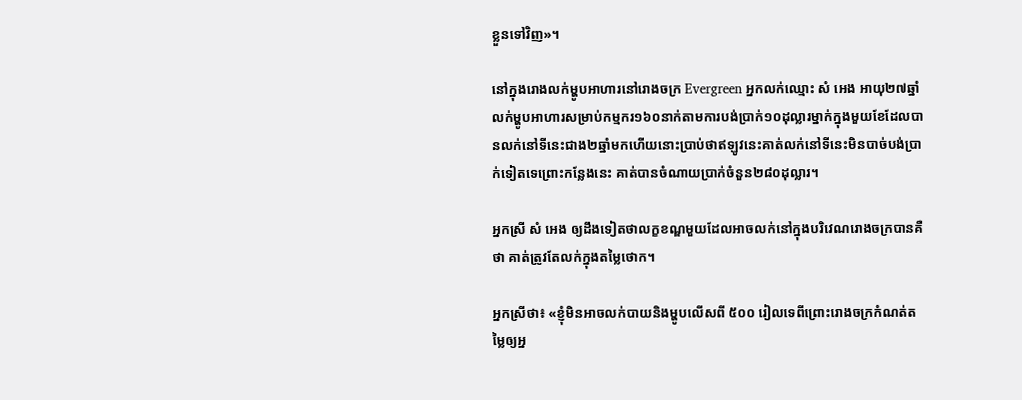ខ្លួនទៅវិញ»។

នៅក្នុងរោងលក់ម្ហូបអាហារនៅរោងចក្រ Evergreen អ្នកលក់ឈ្មោះ សំ អេង អាយុ២៧ឆ្នាំ លក់ម្ហូបអាហារសម្រាប់កម្មករ១៦០នាក់តាមការបង់ប្រាក់១០ដុល្លារម្នាក់ក្នុងមួយខែដែលបានលក់នៅទីនេះជាង២ឆ្នាំមកហើយនោះប្រាប់ថាឥឡូវនេះគាត់លក់នៅទីនេះមិនបាច់បង់ប្រាក់ទៀតទេព្រោះកន្លែងនេះ គាត់បានចំណាយប្រាក់ចំនួន២៨០ដុល្លារ។

អ្នកស្រី សំ អេង ឲ្យដឹងទៀតថាលក្ខខណ្ឌមួយដែលអាចលក់នៅក្នុងបរិវេណរោងចក្របានគឺថា គាត់ត្រូវតែលក់ក្នុងតម្លៃថោក។

អ្នកស្រីថា៖ «ខ្ញុំមិនអាចលក់បាយនិងម្ហូបលើសពី ៥០០ រៀលទេពីព្រោះរោងចក្រកំណត់តម្លៃឲ្យអ្ន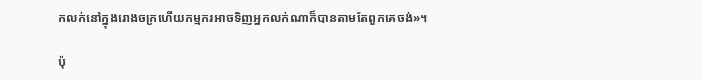កលក់នៅក្នុងរោងចក្រហើយកម្មករអាចទិញអ្នកលក់ណាក៏បានតាមតែពួកគេចង់»។

ប៉ុ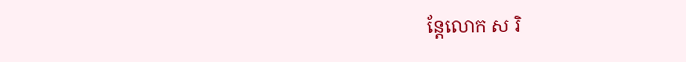ន្តែលោក ស រិ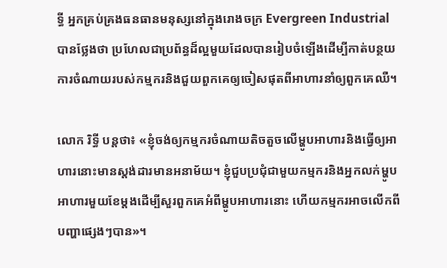ទ្ធី អ្នកគ្រប់គ្រងធនធានមនុស្សនៅក្នុងរោងចក្រ Evergreen Industrial បានថ្លែងថា ប្រហែលជាប្រព័ន្ធដ៏ល្អមួយដែលបានរៀបចំឡើងដើម្បីកាត់បន្ថយការចំណាយរបស់កម្មករនិងជួយពួកគេឲ្យចៀសផុតពីអាហារនាំឲ្យពួកគេឈឺ។

លោក រិទ្ធី បន្តថា៖ «ខ្ញុំចង់ឲ្យកម្មករចំណាយតិចតួចលើម្ហូបអាហារនិងធ្វើឲ្យអាហារនោះមានស្តង់ដារមានអនាម័យ។ ខ្ញុំជួបប្រជុំជាមួយកម្មករនិងអ្នកលក់ម្ហូបអាហារមួយខែម្តងដើម្បីសួរពួកគេអំពីម្ហូបអាហារនោះ ហើយកម្មករអាចលើកពីបញ្ហាផ្សេងៗបាន»។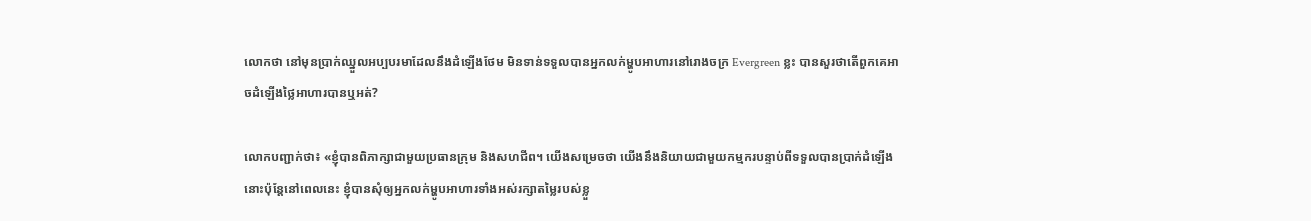លោកថា នៅមុនប្រាក់ឈ្នួលអប្បបរមាដែលនឹងដំឡើងថែម មិនទាន់ទទួលបានអ្នកលក់ម្ហូបអាហារនៅរោងចក្រ Evergreen ខ្លះ បានសួរថាតើពួកគេអាចដំឡើងថ្លៃអាហារបានឬអត់?

លោកបញ្ជាក់ថា៖ «ខ្ញុំបានពិភាក្សាជាមួយប្រធានក្រុម និងសហជីព។ យើងសម្រេចថា យើងនឹងនិយាយជាមួយកម្មករបន្ទាប់ពីទទួលបានប្រាក់ដំឡើងនោះប៉ុន្តែនៅពេលនេះ ខ្ញុំបានសុំឲ្យអ្នកលក់ម្ហូបអាហារទាំងអស់រក្សាតម្លៃរបស់ខ្លួ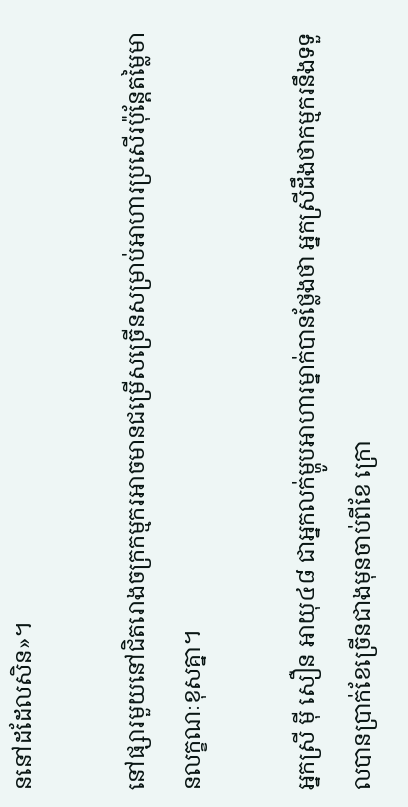ននៅដដែលសិន»។

នៅផ្សារមួយនៅជិតរោងចក្រកម្មករអាចមានជម្រើសច្រើនសម្រាប់អាហារប្រសើរប៉ុន្តែតម្លៃមានលក្ខណៈខុសគ្នា។

អ្នកស្រី ម៉ី សឿន អាយុ៤៨ ជាអ្នកលក់ម្ហូបអាហារម្នាក់បានថ្លែងថា អ្នកស្រីដឹងថាកម្មករនឹងទទួលបានប្រាក់ខែច្រើនជាងមុនចាប់ពីខែ ក្រោ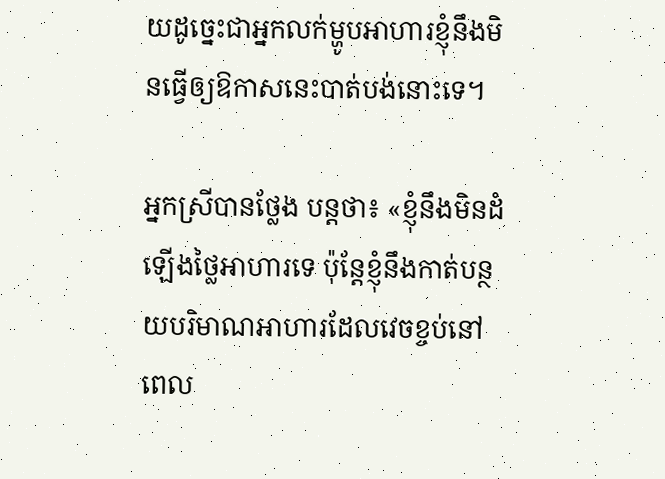យដូច្នេះជាអ្នកលក់ម្ហូបអាហារខ្ញុំនឹងមិនធ្វើឲ្យឱកាសនេះបាត់បង់នោះទេ។

អ្នកស្រីបានថ្លែង បន្តថា៖ «ខ្ញុំនឹងមិនដំឡើងថ្លៃអាហារទេ ប៉ុន្តែខ្ញុំនឹងកាត់បន្ថយបរិមាណអាហារដែលវេចខ្ចប់នៅពេល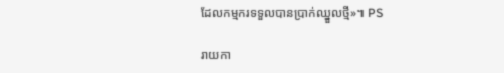ដែលកម្មករទទួលបានប្រាក់ឈ្នួលថ្មី»៕ PS

រាយកា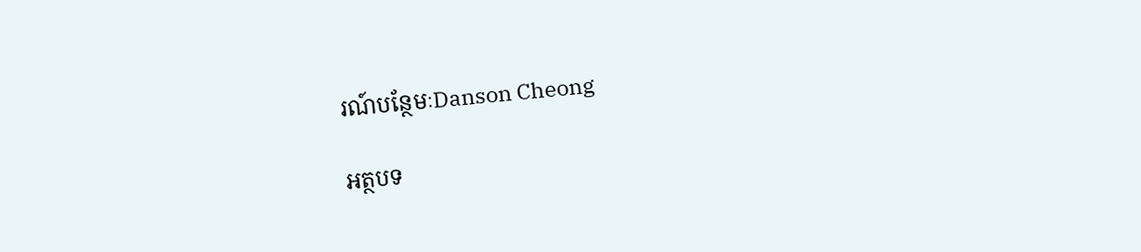រណ៍បន្ថែមៈDanson Cheong

អត្ថបទ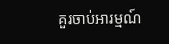គួរចាប់អារម្មណ៍